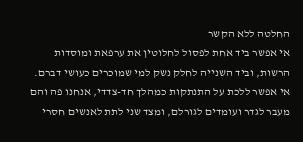החלטה ללא הקשר
אי אפשר ביד אחת לפסול לחלוטין את ערפאת ומוסדות הרשות, וביד השנייה לחלק נשק למי שמוכרים כעושי דברם. אי אפשר ללכת על התנתקות כמהלך חד-צדדי, אנחנו פה והם מעבר לגדר ועומדים לגורלם, ומצד שני לתת לאנשים חסרי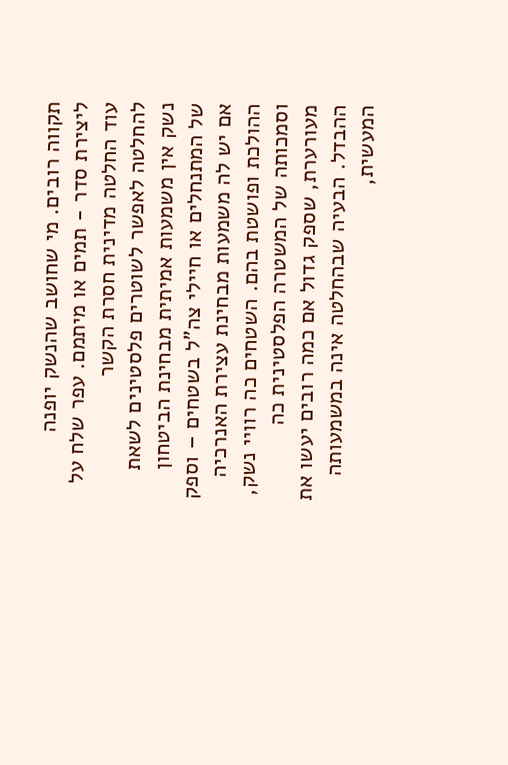תקווה רובים. מי שחושב שהנשק יופנה ליצירת סדר - תמים או מיתמם. עפר שלח על עוד החלטה מדינית חסרת הקשר
להחלטה לאפשר לשוטרים פלסטינים לשאת נשק אין משמעות אמיתית מבחינת הביטחון של המתנחלים או חיילי צה"ל בשטחים – וספק אם יש לה משמעות מבחינת עצירת האנרכיה ההולכת ופושטת בהם. השטחים כה רוויי נשק, וסמכותה של המשטרה הפלסטינית כה מעורערת, שספק גדול אם כמה רובים יעשו את ההבדל. הבעיה שבהחלטה אינה במשמעותה המעשית,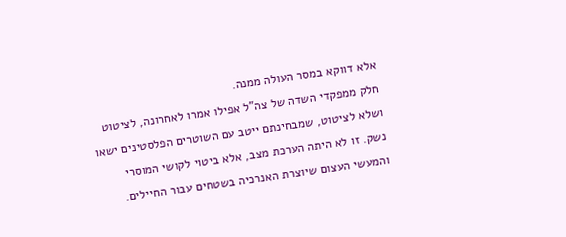אלא דווקא במסר העולה ממנה.
חלק ממפקדי השדה של צה"ל אפילו אמרו לאחרונה, לציטוט ושלא לציטוט, שמבחינתם ייטב עם השוטרים הפלסטינים ישאו נשק. זו לא היתה הערכת מצב, אלא ביטוי לקושי המוסרי והמעשי העצום שיוצרת האנרכיה בשטחים עבור החיילים.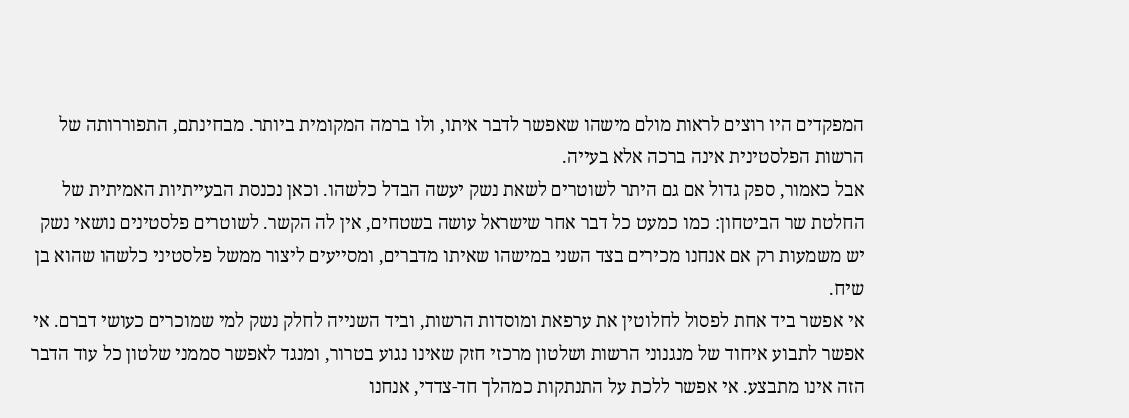המפקדים היו רוצים לראות מולם מישהו שאפשר לדבר איתו, ולו ברמה המקומית ביותר. מבחינתם, התפוררותה של הרשות הפלסטינית אינה ברכה אלא בעייה.
אבל כאמור, ספק גדול אם גם היתר לשוטרים לשאת נשק יעשה הבדל כלשהו. וכאן נכנסת הבעייתיות האמיתית של החלטת שר הביטחון: כמו כמעט כל דבר אחר שישראל עושה בשטחים, אין לה הקשר. לשוטרים פלסטינים נושאי נשק יש משמעות רק אם אנחנו מכירים בצד השני במישהו שאיתו מדברים, ומסייעים ליצור ממשל פלסטיני כלשהו שהוא בן שיח.
אי אפשר ביד אחת לפסול לחלוטין את ערפאת ומוסדות הרשות, וביד השנייה לחלק נשק למי שמוכרים כעושי דברם. אי אפשר לתבוע איחוד של מנגנוני הרשות ושלטון מרכזי חזק שאינו נגוע בטרור, ומנגד לאפשר סממני שלטון כל עוד הדבר הזה אינו מתבצע. אי אפשר ללכת על התנתקות כמהלך חד-צדדי, אנחנו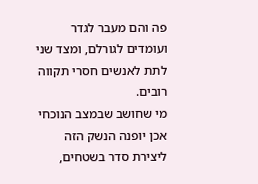פה והם מעבר לגדר ועומדים לגורלם, ומצד שני לתת לאנשים חסרי תקווה רובים.
מי שחושב שבמצב הנוכחי אכן יופנה הנשק הזה ליצירת סדר בשטחים,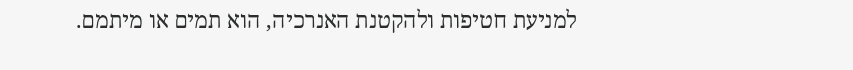למניעת חטיפות ולהקטנת האנרכיה, הוא תמים או מיתמם.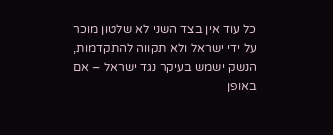כל עוד אין בצד השני לא שלטון מוכר על ידי ישראל ולא תקווה להתקדמות, הנשק ישמש בעיקר נגד ישראל – אם באופן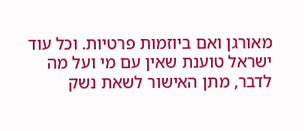מאורגן ואם ביוזמות פרטיות. וכל עוד ישראל טוענת שאין עם מי ועל מה לדבר, מתן האישור לשאת נשק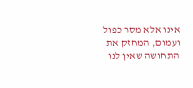אינו אלא מסר כפול ועמום, המחזק את התחושה שאין לנו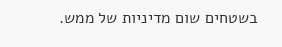בשטחים שום מדיניות של ממש.